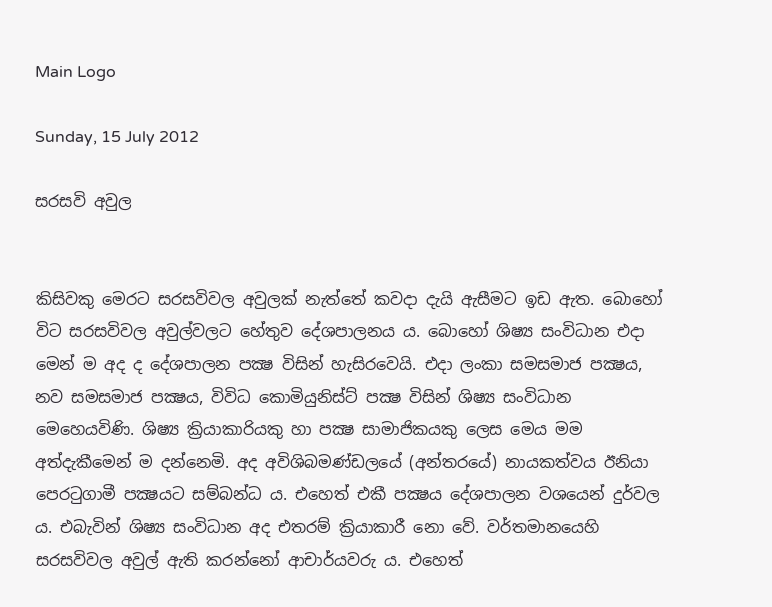Main Logo

Sunday, 15 July 2012

සරසවි අවුල


කිසිවකු මෙරට සරසවිවල අවුලක් නැත්තේ කවදා දැයි ඇසීමට ඉඩ ඇත. බොහෝ විට සරසවිවල අවුල්වලට හේතුව දේශපාලනය ය. බොහෝ ශිෂ්‍ය සංවිධාන එදා මෙන් ම අද ද දේශපාලන පක්‍ෂ විසින් හැසිරවෙයි. එදා ලංකා සමසමාජ පක්‍ෂය, නව සමසමාජ පක්‍ෂය, විවිධ කොමියුනිස්ට් පක්‍ෂ විසින් ශිෂ්‍ය සංවිධාන මෙහෙයවිණි. ශිෂ්‍ය ක්‍රියාකාරියකු හා පක්‍ෂ සාමාජිකයකු ලෙස මෙය මම අත්දැකීමෙන් ම දන්නෙමි. අද අවිශිබමණ්ඩලයේ (අන්තරයේ) නායකත්වය ඊනියා පෙරටුගාමී පක්‍ෂයට සම්බන්ධ ය. එහෙත් එකී පක්‍ෂය දේශපාලන වශයෙන් දුර්වල ය. එබැවින් ශිෂ්‍ය සංවිධාන අද එතරම් ක්‍රියාකාරී නො වේ. වර්තමානයෙහි සරසවිවල අවුල් ඇති කරන්නෝ ආචාර්යවරු ය. එහෙත්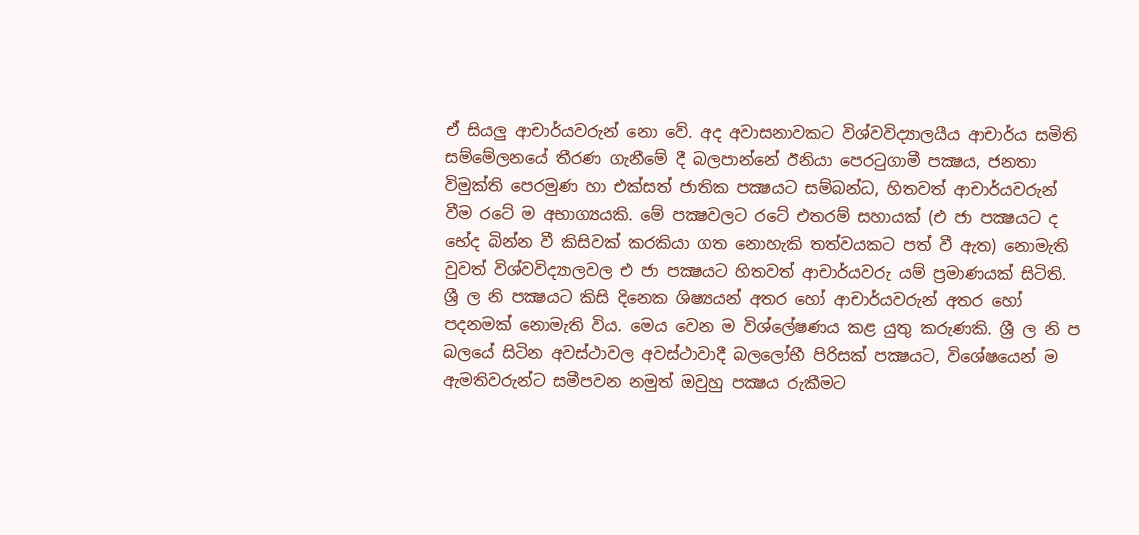ඒ සියලු ආචාර්යවරුන් නො වේ. අද අවාසනාවකට විශ්වවිද්‍යාලයීය ආචාර්ය සමිති සම්මේලනයේ තීරණ ගැනීමේ දී බලපාන්නේ ඊනියා පෙරටුගාමී පක්‍ෂය, ජනතා විමුක්ති පෙරමුණ හා එක්සත් ජාතික පක්‍ෂයට සම්බන්ධ, හිතවත් ආචාර්යවරුන් වීම රටේ ම අභාග්‍යයකි. මේ පක්‍ෂවලට රටේ එතරම් සහායක් (එ ජා පක්‍ෂයට ද භේද බින්න වී කිසිවක් කරකියා ගත නොහැකි තත්වයකට පත් වී ඇත) නොමැති වුවත් විශ්වවිද්‍යාලවල එ ජා පක්‍ෂයට හිතවත් ආචාර්යවරු යම් ප්‍රමාණයක් සිටිති. ශ්‍රී ල නි පක්‍ෂයට කිසි දිනෙක ශිෂ්‍යයන් අතර හෝ ආචාර්යවරුන් අතර හෝ පදනමක් නොමැති විය. මෙය වෙන ම විශ්ලේෂණය කළ යුතු කරුණකි. ශ්‍රී ල නි ප බලයේ සිටින අවස්ථාවල අවස්ථාවාදී බලලෝභී පිරිසක් පක්‍ෂයට, විශේෂයෙන් ම ඇමතිවරුන්ට සමීපවන නමුත් ඔවුහු පක්‍ෂය රුකීමට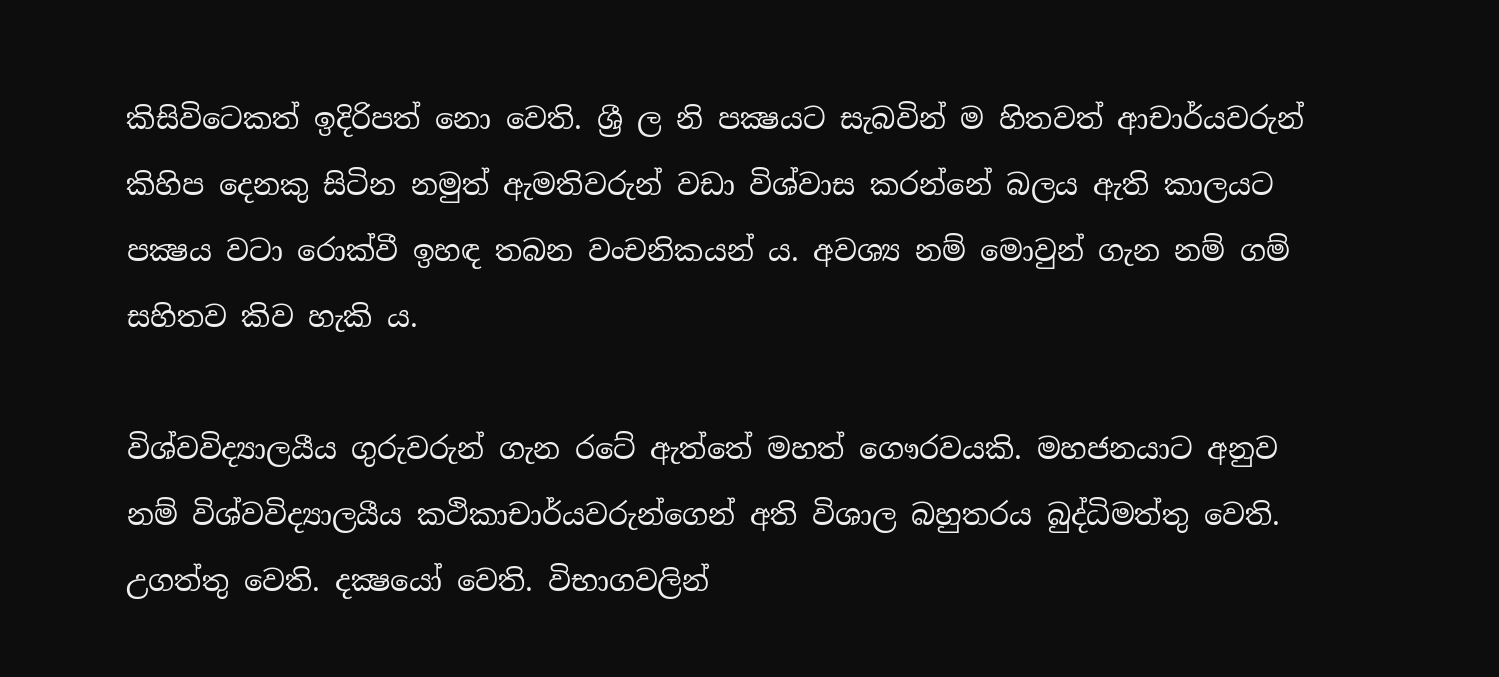කිසිවිටෙකත් ඉදිරිපත් නො වෙති. ශ්‍රී ල නි පක්‍ෂයට සැබවින් ම හිතවත් ආචාර්යවරුන් කිහිප දෙනකු සිටින නමුත් ඇමතිවරුන් වඩා විශ්වාස කරන්නේ බලය ඇති කාලයට පක්‍ෂය වටා රොක්වී ඉහඳ තබන වංචනිකයන් ය. අවශ්‍ය නම් මොවුන් ගැන නම් ගම් සහිතව කිව හැකි ය.

විශ්වවිද්‍යාලයීය ගුරුවරුන් ගැන රටේ ඇත්තේ මහත් ගෞරවයකි. මහජනයාට අනුව නම් විශ්වවිද්‍යාලයීය කථිකාචාර්යවරුන්ගෙන් අති විශාල බහුතරය බුද්ධිමත්තු වෙති. උගත්තු වෙති. දක්‍ෂයෝ වෙති. විභාගවලින්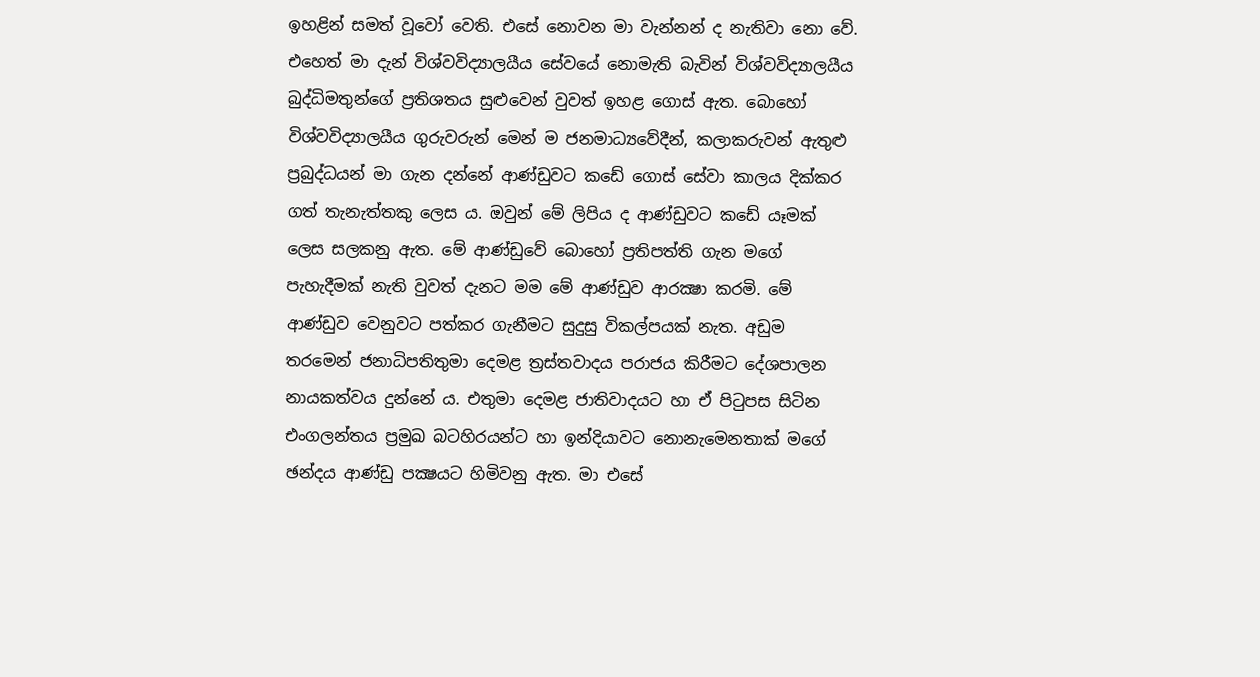ඉහළින් සමත් වූවෝ වෙති. එසේ නොවන මා වැන්නන් ද නැතිවා නො වේ. එහෙත් මා දැන් විශ්වවිද්‍යාලයීය සේවයේ නොමැති බැවින් විශ්වවිද්‍යාලයීය බුද්ධිමතුන්ගේ ප්‍රතිශතය සුළුවෙන් වුවත් ඉහළ ගොස් ඇත. බොහෝ විශ්වවිද්‍යාලයීය ගුරුවරුන් මෙන් ම ජනමාධ්‍යවේදීන්, කලාකරුවන් ඇතුළු ප්‍රබුද්ධයන් මා ගැන දන්නේ ආණ්ඩුවට කඩේ ගොස් සේවා කාලය දික්කර ගත් තැනැත්තකු ලෙස ය. ඔවුන් මේ ලිපිය ද ආණ්ඩුවට කඩේ යෑමක් ලෙස සලකනු ඇත. මේ ආණ්ඩුවේ බොහෝ ප්‍රතිපත්ති ගැන මගේ පැහැදීමක් නැති වුවත් දැනට මම මේ ආණ්ඩුව ආරක්‍ෂා කරමි. මේ ආණ්ඩුව වෙනුවට පත්කර ගැනීමට සුදුසු විකල්පයක් නැත. අඩුම තරමෙන් ජනාධිපතිතුමා දෙමළ ත්‍රස්තවාදය පරාජය කිරීමට දේශපාලන නායකත්වය දුන්නේ ය. එතුමා දෙමළ ජාතිවාදයට හා ඒ පිටුපස සිටින එංගලන්තය ප්‍රමුඛ බටහිරයන්ට හා ඉන්දියාවට නොනැමෙනතාක් මගේ ඡන්දය ආණ්ඩු පක්‍ෂයට හිමිවනු ඇත. මා එසේ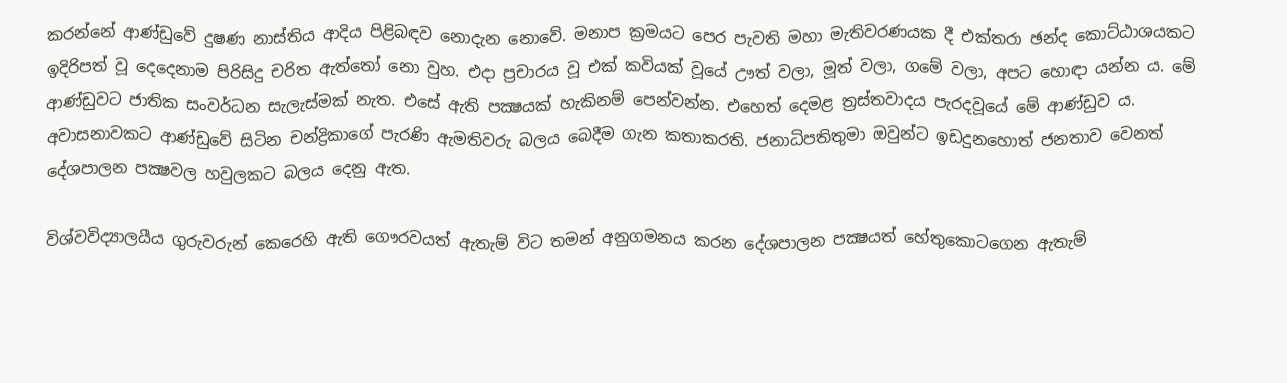කරන්නේ ආණ්ඩුවේ දුෂණ නාස්තිය ආදිය පිළිබඳව නොදැන නොවේ. මනාප ක්‍රමයට පෙර පැවති මහා මැතිවරණයක දී එක්තරා ඡන්ද කොට්ඨාශයකට ඉදිරිපත් වූ දෙදෙනාම පිරිසිදු චරිත ඇත්තෝ නො වුහ. එදා ප්‍රචාරය වූ එක් කවියක් වූයේ ඌත් වලා, මූත් වලා, ගමේ වලා, අපට හොඳා යන්න ය. මේ ආණ්ඩුවට ජාතික සංවර්ධන සැලැස්මක් නැත. එසේ ඇති පක්‍ෂයක් හැකිනම් පෙන්වන්න. එහෙත් දෙමළ ත්‍රස්තවාදය පැරදවූයේ මේ ආණ්ඩුව ය. අවාසනාවකට ආණ්ඩුවේ සිටින චන්ද්‍රිකාගේ පැරණි ඇමතිවරු බලය බෙදීම ගැන කතාකරති. ජනාධිපතිතුමා ඔවුන්ට ඉඩදුනහොත් ජනතාව වෙනත් දේශපාලන පක්‍ෂවල හවුලකට බලය දෙනු ඇත.

විශ්වවිද්‍යාලයීය ගුරුවරුන් කෙරෙහි ඇති ගෞරවයත් ඇතැම් විට තමන් අනුගමනය කරන දේශපාලන පක්‍ෂයත් හේතුකොටගෙන ඇතැම්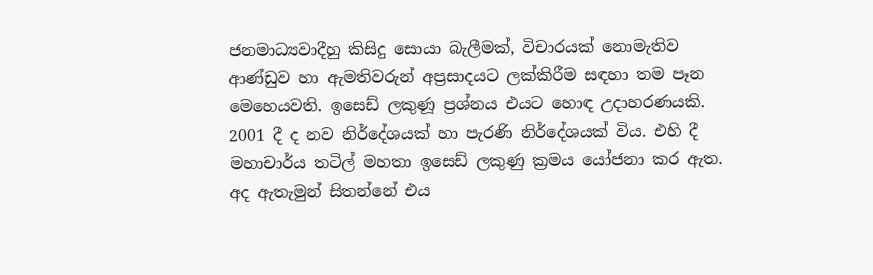ජනමාධ්‍යවාදීහු කිසිදු සොයා බැලීමක්, විචාරයක් නොමැතිව ආණ්ඩුව හා ඇමතිවරුන් අප්‍රසාදයට ලක්කිරීම සඳහා තම පෑන මෙහෙයවති. ඉසෙඩ් ලකුණූ ප්‍රශ්නය එයට හොඳ උදාහරණයකි. 2001 දී ද නව නිර්දේශයක් හා පැරණි නිර්දේශයක් විය. එහි දී මහාචාර්ය තටිල් මහතා ඉසෙඩ් ලකුණු ක්‍රමය යෝජනා කර ඇත. අද ඇතැමුන් සිතන්නේ එය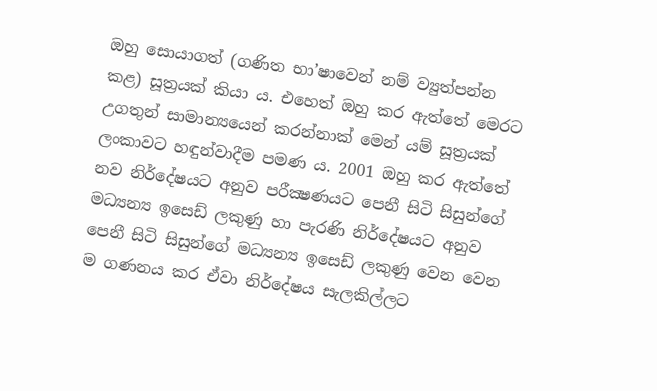ඔහු සොයාගත් (ගණිත භා’ෂාවෙන් නම් ව්‍යුත්පන්න කළ) සූත්‍රයක් කියා ය. එහෙත් ඔහු කර ඇත්තේ මෙරට උගතුන් සාමාන්‍යයෙන් කරන්නාක් මෙන් යම් සූත්‍රයක් ලංකාවට හඳුන්වාදීම පමණ ය. 2001 ඔහු කර ඇත්තේ නව නිර්දේෂයට අනුව පරීක්‍ෂණයට පෙනී සිටි සිසුන්ගේ මධ්‍යන්‍ය ඉසෙඩ් ලකුණු හා පැරණි නිර්දේෂයට අනුව පෙනී සිටි සිසුන්ගේ මධ්‍යන්‍ය ඉසෙඩ් ලකුණු වෙන වෙන ම ගණනය කර ඒවා නිර්දේෂය සැලකිල්ලට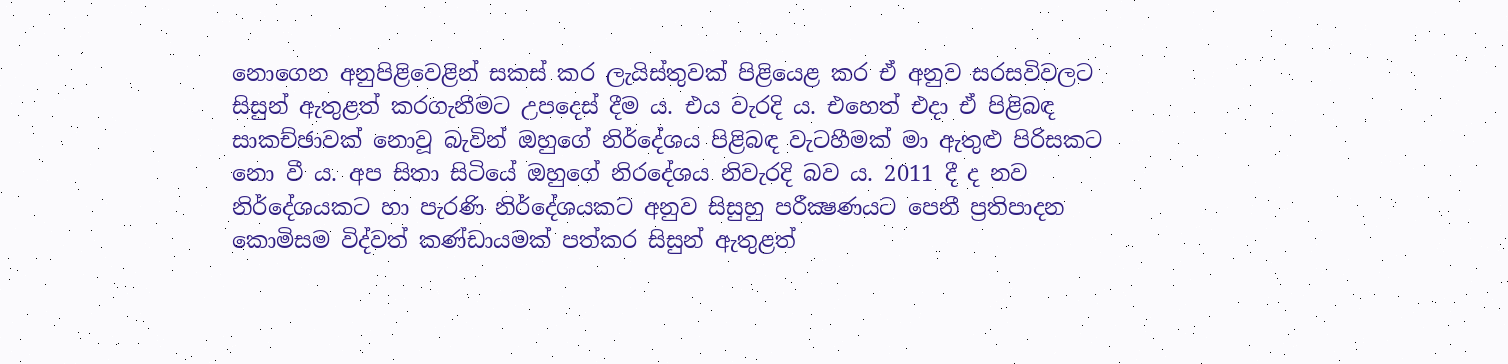නොගෙන අනුපිළිවෙළින් සකස් කර ලැයිස්තුවක් පිළියෙළ කර ඒ අනුව සරසවිවලට සිසුන් ඇතුළත් කරගැනීමට උපදෙස් දීම ය. එය වැරදි ය. එහෙත් එදා ඒ පිළිබඳ සාකච්ඡාවක් නොවූ බැවින් ඔහුගේ නිර්දේශය පිළිබඳ වැටහීමක් මා ඇතුළු පිරිසකට නො වී ය. අප සිතා සිටියේ ඔහුගේ නිරදේශය නිවැරදි බව ය. 2011 දී ද නව නිර්දේශයකට හා පැරණි නිර්දේශයකට අනුව සිසුහු පරීක්‍ෂණයට පෙනී ප්‍රතිපාදන කොමිසම විද්වත් කණ්ඩායමක් පත්කර සිසුන් ඇතුළත්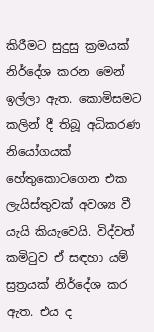කිරීමට සුදුසු ක්‍රමයක් නිර්දේශ කරන මෙන් ඉල්ලා ඇත. කොමිසමට කලින් දී තිබූ අධිකරණ නියෝගයක් හේතුකොටගෙන එක ලැයිස්තුවක් අවශ්‍ය වී යැයි කියැවෙයි. විද්වත් කමිටුව ඒ සඳහා යම් ස්‍රත්‍රයක් නිර්දේශ කර ඇත. එය ද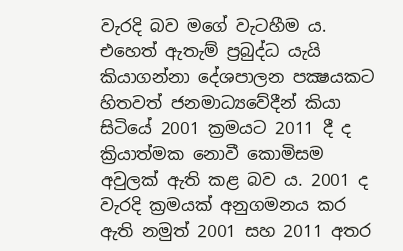වැරදි බව මගේ වැටහීම ය. එහෙත් ඇතැම් ප්‍රබුද්ධ යැයි කියාගන්නා දේශපාලන පක්‍ෂයකට හිතවත් ජනමාධ්‍යවේදීන් කියා සිටියේ 2001 ක්‍රමයට 2011 දී ද ක්‍රියාත්මක නොවී කොමිසම අවුලක් ඇති කළ බව ය. 2001 ද වැරදි ක්‍රමයක් අනුගමනය කර ඇති නමුත් 2001 සහ 2011 අතර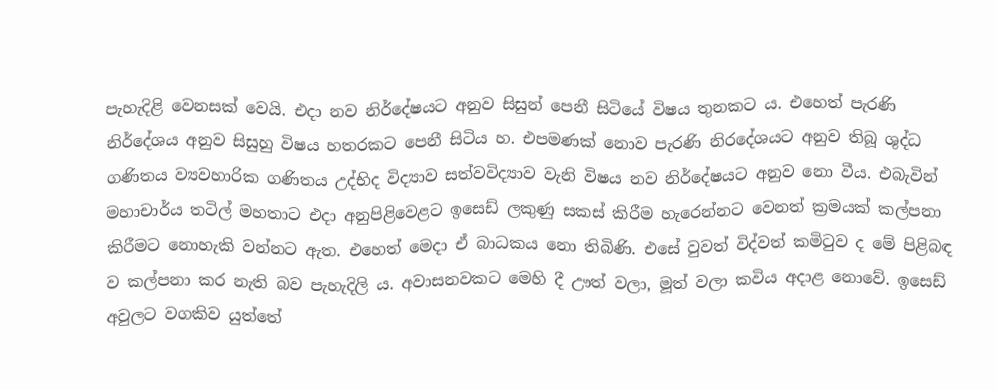පැහැදිළි වෙනසක් වෙයි. එදා නව නිර්දේෂයට අනුව සිසුන් පෙනී සිටියේ විෂය තුනකට ය. එහෙත් පැරණි නිර්දේශය අනුව සිසුහු විෂය හතරකට පෙනී සිටිය හ. එපමණක් නොව පැරණි නිරදේශයට අනුව තිබූ ශුද්ධ ගණිතය ව්‍යවහාරික ගණිතය උද්භිද විද්‍යාව සත්වවිද්‍යාව වැනි විෂය නව නිර්දේෂයට අනුව නො වීය. එබැවින් මහාචාර්ය තටිල් මහතාට එදා අනුපිළිවෙළට ඉසෙඩ් ලකුණු සකස් කිරීම හැරෙන්නට වෙනත් ක්‍රමයක් කල්පනා කිරීමට නොහැකි වන්නට ඇත. එහෙත් මෙදා ඒ බාධකය නො තිබිණි. එසේ වුවත් විද්වත් කමිටුව ද මේ පිළිබඳ ව කල්පනා කර නැති බව පැහැදිලි ය. අවාසනවකට මෙහි දී ඌත් වලා, මූත් වලා කවිය අදාළ නොවේ. ඉසෙඩ් අවුලට වගකිව යුත්තේ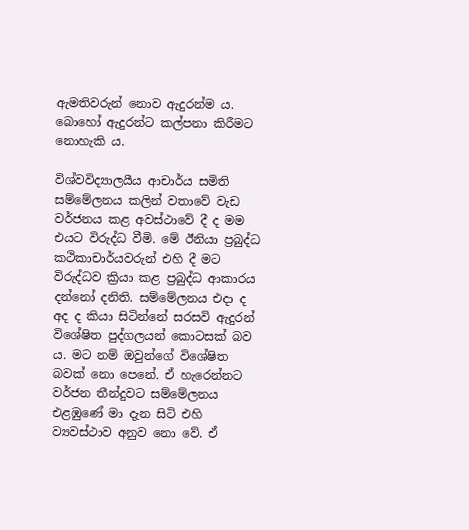ඇමතිවරුන් නොව ඇදුරන්ම ය. බොහෝ ඇදුරන්ට කල්පනා කිරීමට නොහැකි ය.

විශ්වවිද්‍යාලයීය ආචාර්ය සමිති සම්මේලනය කලින් වතාවේ වැඩ වර්ජනය කළ අවස්ථාවේ දී ද මම එයට විරුද්ධ වීමි. මේ ඊනියා ප්‍රබුද්ධ කථිකාචාර්යවරුන් එහි දී මට විරුද්ධව ක්‍රියා කළ ප්‍රබුද්ධ ආකාරය දන්නෝ දනිති. සම්මේලනය එදා ද අද ද කියා සිටින්නේ සරසවි ඇදුරන් විශේෂිත පුද්ගලයන් කොටසක් බව ය. මට නම් ඔවුන්ගේ විශේෂිත බවක් නො පෙනේ. ඒ හැරෙන්නට වර්ජන තීන්දුවට සම්මේලනය එළඹුණේ මා දැන සිටි එහි ව්‍යවස්ථාව අනුව නො වේ. ඒ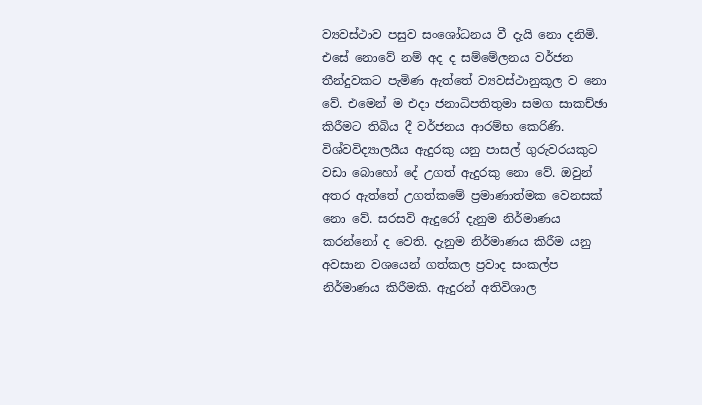ව්‍යවස්ථාව පසුව සංශෝධනය වී දැයි නො දනිමි. එසේ නොවේ නම් අද ද සම්මේලනය වර්ජන තීන්දුවකට පැමිණ ඇත්තේ ව්‍යවස්ථානුකූල ව නො වේ. එමෙන් ම එදා ජනාධිපතිතුමා සමග සාකච්ඡා කිරීමට තිබිය දී වර්ජනය ආරම්භ කෙරිණි. විශ්වවිද්‍යාලයීය ඇදුරකු යනු පාසල් ගුරුවරයකුට වඩා බොහෝ දේ උගත් ඇදුරකු නො වේ. ඔවුන් අතර ඇත්තේ උගත්කමේ ප්‍රමාණාත්මක වෙනසක් නො වේ. සරසවි ඇදුරෝ දැනුම නිර්මාණය කරන්නෝ ද වෙති. දැනුම නිර්මාණය කිරීම යනු අවසාන වශයෙන් ගත්කල ප්‍රවාද සංකල්ප නිර්මාණය කිරීමකි. ඇදුරන් අතිවිශාල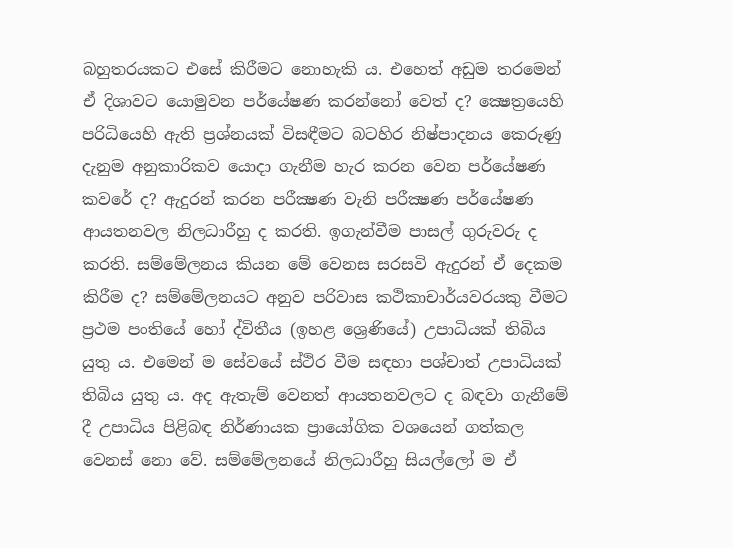බහුතරයකට එසේ කිරීමට නොහැකි ය. එහෙත් අඩුම තරමෙන් ඒ දිශාවට යොමුවන පර්යේෂණ කරන්නෝ වෙත් ද? ක්‍ෂෙත්‍රයෙහි පරිධියෙහි ඇති ප්‍රශ්නයක් විසඳීමට බටහිර නිෂ්පාදනය කෙරුණු දැනුම අනුකාරිකව යොදා ගැනීම හැර කරන වෙන පර්යේෂණ කවරේ ද? ඇදුරන් කරන පරීක්‍ෂණ වැනි පරීක්‍ෂණ පර්යේෂණ ආයතනවල නිලධාරීහු ද කරති. ඉගැන්වීම පාසල් ගුරුවරු ද කරති. සම්මේලනය කියන මේ වෙනස සරසවි ඇදුරන් ඒ දෙකම කිරීම ද? සම්මේලනයට අනුව පරිවාස කථිකාචාර්යවරයකු වීමට ප්‍රථම පංතියේ හෝ ද්විතීය (ඉහළ ශ්‍රෙණියේ) උපාධියක් තිබිය යුතු ය. එමෙන් ම සේවයේ ස්ථිර වීම සඳහා පශ්චාත් උපාධියක් තිබිය යුතු ය. අද ඇතැම් වෙනත් ආයතනවලට ද බඳවා ගැනීමේ දී උපාධිය පිළිබඳ නිර්ණායක ප්‍රායෝගික වශයෙන් ගත්කල වෙනස් නො වේ. සම්මේලනයේ නිලධාරීහු සියල්ලෝ ම ඒ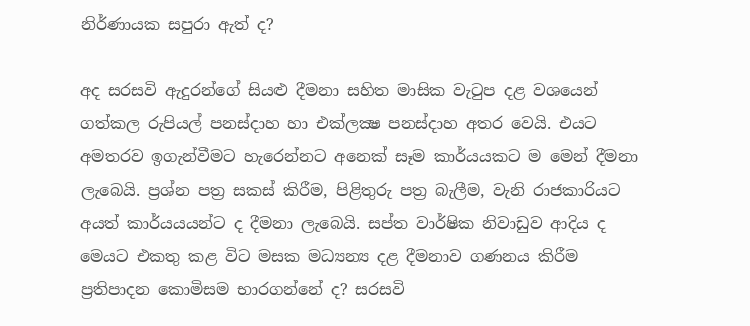නිර්ණායක සපුරා ඇත් ද?

අද සරසවි ඇදුරන්ගේ සියළු දීමනා සහිත මාසික වැටුප දළ වශයෙන් ගත්කල රුපියල් පනස්දාහ හා එක්ලක්‍ෂ පනස්දාහ අතර වෙයි. එයට අමතරව ඉගැන්වීමට හැරෙන්නට අනෙක් සෑම කාර්යයකට ම මෙන් දීමනා ලැබෙයි. ප්‍රශ්න පත්‍ර සකස් කිරීම, පිළිතුරු පත්‍ර බැලීම, වැනි රාජකාරියට අයත් කාර්යයයන්ට ද දීමනා ලැබෙයි. සප්ත වාර්ෂික නිවාඩුව ආදිය ද මෙයට එකතු කළ විට මසක මධ්‍යන්‍ය දළ දීමනාව ගණනය කිරීම ප්‍රතිපාදන කොමිසම භාරගන්නේ ද? සරසවි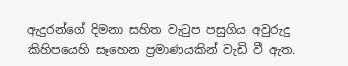ඇදුරන්ගේ දිමනා සහිත වැටුප පසුගිය අවුරුදු කිහිපයෙහි සෑහෙන ප්‍රමාණයකින් වැඩි වී ඇත.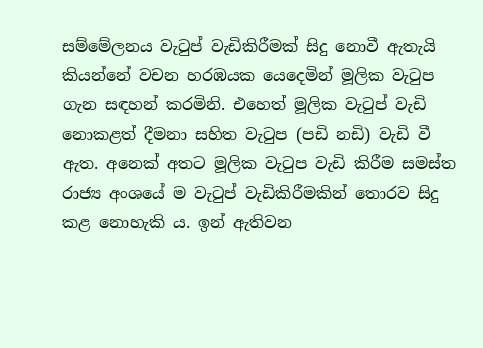සම්මේලනය වැටුප් වැඩිකිරීමක් සිදු නොවී ඇතැයි කියන්නේ වචන හරඹයක යෙදෙමින් මූලික වැටුප ගැන සඳහන් කරමිනි. එහෙත් මූලික වැටුප් වැඩි නොකළත් දීමනා සහිත වැටුප (පඩි නඩි) වැඩි වී ඇත. අනෙක් අතට මූලික වැටුප වැඩි කිරීම සමස්ත රාජ්‍ය අංශයේ ම වැටුප් වැඩිකිරීමකින් තොරව සිදු කළ නොහැකි ය. ඉන් ඇතිවන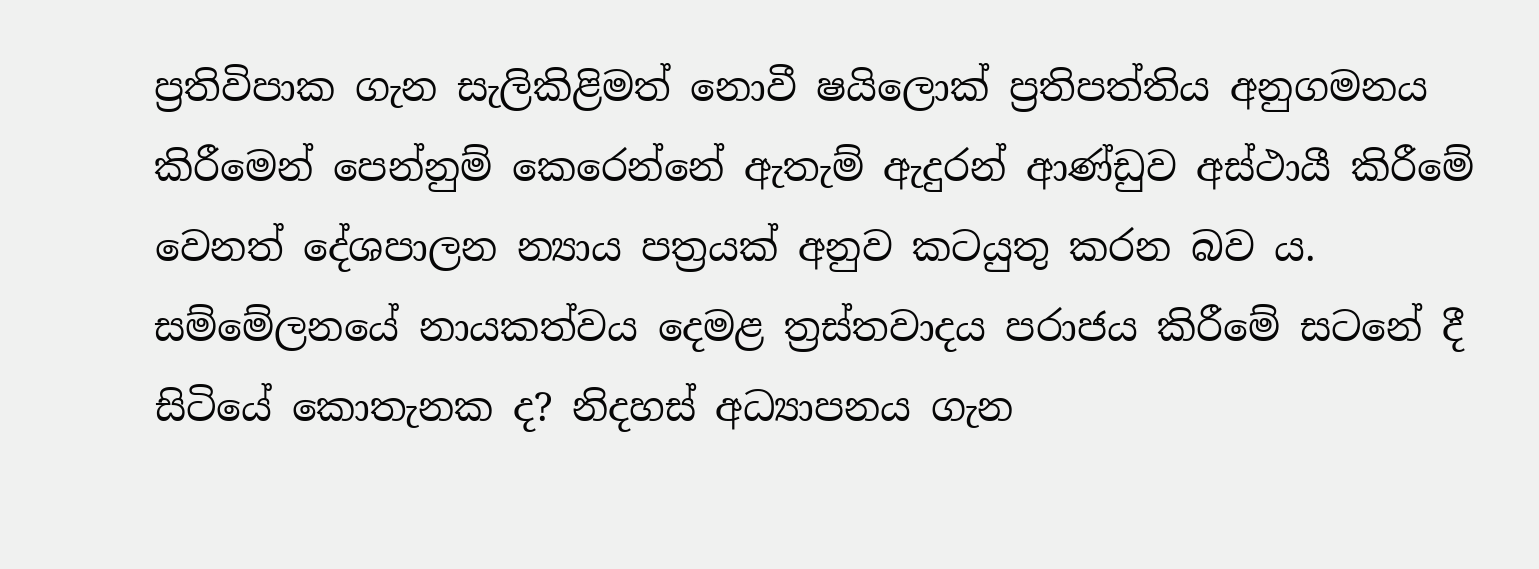ප්‍රතිවිපාක ගැන සැලිකිළිමත් නොවී ෂයිලොක් ප්‍රතිපත්තිය අනුගමනය කිරීමෙන් පෙන්නුම් කෙරෙන්නේ ඇතැම් ඇදුරන් ආණ්ඩුව අස්ථායී කිරීමේ වෙනත් දේශපාලන න්‍යාය පත්‍රයක් අනුව කටයුතු කරන බව ය. සම්මේලනයේ නායකත්වය දෙමළ ත්‍රස්තවාදය පරාජය කිරීමේ සටනේ දී සිටියේ කොතැනක ද? නිදහස් අධ්‍යාපනය ගැන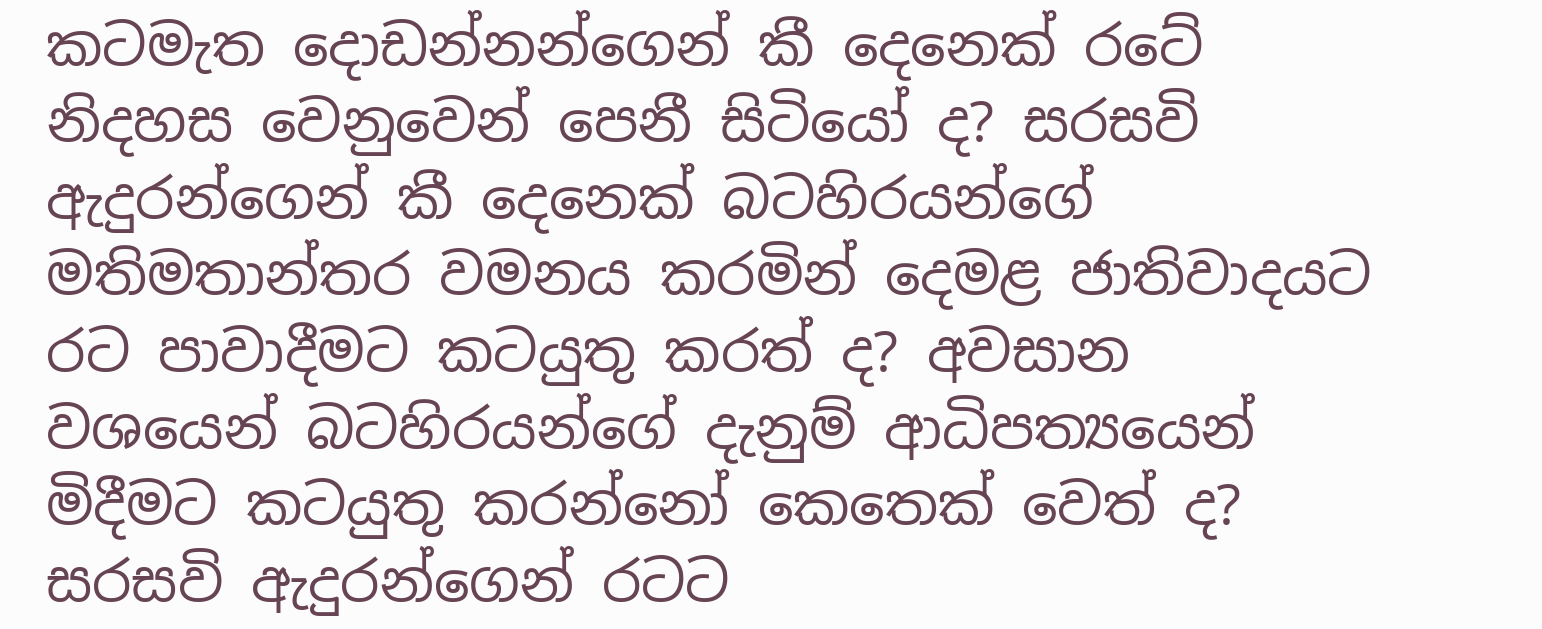කටමැත දොඩන්නන්ගෙන් කී දෙනෙක් රටේ නිදහස වෙනුවෙන් පෙනී සිටියෝ ද? සරසවි ඇදුරන්ගෙන් කී දෙනෙක් බටහිරයන්ගේ මතිමතාන්තර වමනය කරමින් දෙමළ ජාතිවාදයට රට පාවාදීමට කටයුතු කරත් ද? අවසාන වශයෙන් බටහිරයන්ගේ දැනුම් ආධිපත්‍යයෙන් මිදීමට කටයුතු කරන්නෝ කෙතෙක් වෙත් ද? සරසවි ඇදුරන්ගෙන් රටට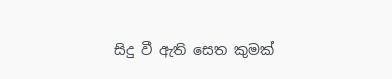සිදු වී ඇති සෙත කුමක්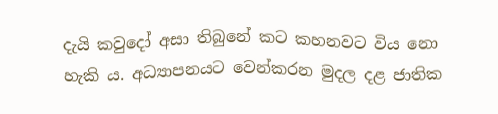දැයි කවුදෝ අසා තිබුනේ කට කහනවට විය නො හැකි ය. අධ්‍යාපනයට වෙන්කරන මුදල දළ ජාතික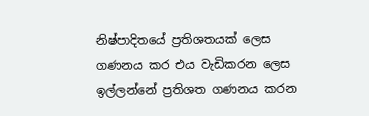නිෂ්පාදිතයේ ප්‍රතිශතයක් ලෙස ගණනය කර එය වැඩිකරන ලෙස ඉල්ලන්නේ ප්‍රතිශත ගණනය කරන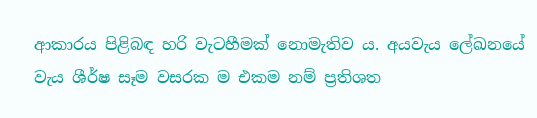ආකාරය පිළිබඳ හරි වැටහීමක් නොමැතිව ය. අයවැය ලේඛනයේ වැය ශීර්ෂ සෑම වසරක ම එකම නම් ප්‍රතිශත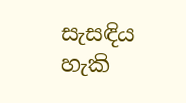සැසඳිය හැකි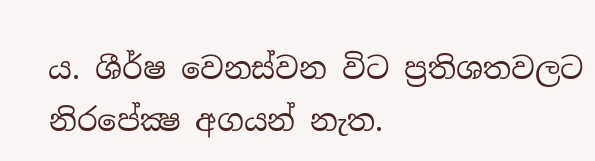ය. ශීර්ෂ වෙනස්වන විට ප්‍රතිශතවලට නිරපේක්‍ෂ අගයන් නැත.